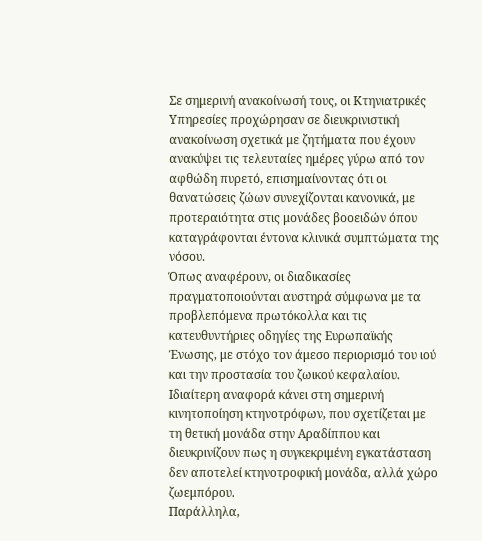Σε σημερινή ανακοίνωσή τους, οι Κτηνιατρικές Υπηρεσίες προχώρησαν σε διευκρινιστική ανακοίνωση σχετικά με ζητήματα που έχουν ανακύψει τις τελευταίες ημέρες γύρω από τον αφθώδη πυρετό, επισημαίνοντας ότι οι θανατώσεις ζώων συνεχίζονται κανονικά, με προτεραιότητα στις μονάδες βοοειδών όπου καταγράφονται έντονα κλινικά συμπτώματα της νόσου.
Όπως αναφέρουν, οι διαδικασίες πραγματοποιούνται αυστηρά σύμφωνα με τα προβλεπόμενα πρωτόκολλα και τις κατευθυντήριες οδηγίες της Ευρωπαϊκής Ένωσης, με στόχο τον άμεσο περιορισμό του ιού και την προστασία του ζωικού κεφαλαίου.
Ιδιαίτερη αναφορά κάνει στη σημερινή κινητοποίηση κτηνοτρόφων, που σχετίζεται με τη θετική μονάδα στην Αραδίππου και διευκρινίζουν πως η συγκεκριμένη εγκατάσταση δεν αποτελεί κτηνοτροφική μονάδα, αλλά χώρο ζωεμπόρου.
Παράλληλα,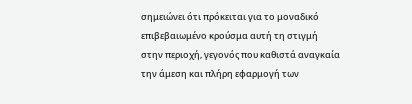σημειώνει ότι πρόκειται για το μοναδικό επιβεβαιωμένο κρούσμα αυτή τη στιγμή στην περιοχή, γεγονός που καθιστά αναγκαία την άμεση και πλήρη εφαρμογή των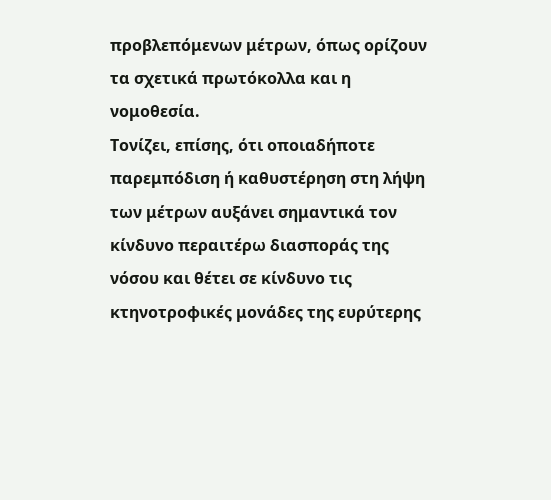προβλεπόμενων μέτρων, όπως ορίζουν τα σχετικά πρωτόκολλα και η νομοθεσία.
Τονίζει, επίσης, ότι οποιαδήποτε παρεμπόδιση ή καθυστέρηση στη λήψη των μέτρων αυξάνει σημαντικά τον κίνδυνο περαιτέρω διασποράς της νόσου και θέτει σε κίνδυνο τις κτηνοτροφικές μονάδες της ευρύτερης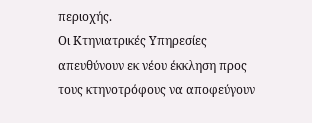περιοχής.
Οι Κτηνιατρικές Υπηρεσίες απευθύνουν εκ νέου έκκληση προς τους κτηνοτρόφους να αποφεύγουν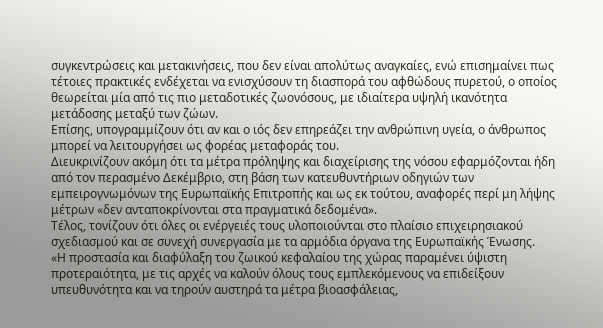συγκεντρώσεις και μετακινήσεις, που δεν είναι απολύτως αναγκαίες, ενώ επισημαίνει πως τέτοιες πρακτικές ενδέχεται να ενισχύσουν τη διασπορά του αφθώδους πυρετού, ο οποίος θεωρείται μία από τις πιο μεταδοτικές ζωονόσους, με ιδιαίτερα υψηλή ικανότητα μετάδοσης μεταξύ των ζώων.
Επίσης, υπογραμμίζουν ότι αν και ο ιός δεν επηρεάζει την ανθρώπινη υγεία, ο άνθρωπος μπορεί να λειτουργήσει ως φορέας μεταφοράς του.
Διευκρινίζουν ακόμη ότι τα μέτρα πρόληψης και διαχείρισης της νόσου εφαρμόζονται ήδη από τον περασμένο Δεκέμβριο, στη βάση των κατευθυντήριων οδηγιών των εμπειρογνωμόνων της Ευρωπαϊκής Επιτροπής και ως εκ τούτου, αναφορές περί μη λήψης μέτρων «δεν ανταποκρίνονται στα πραγματικά δεδομένα».
Τέλος, τονίζουν ότι όλες οι ενέργειές τους υλοποιούνται στο πλαίσιο επιχειρησιακού σχεδιασμού και σε συνεχή συνεργασία με τα αρμόδια όργανα της Ευρωπαϊκής Ένωσης.
«Η προστασία και διαφύλαξη του ζωικού κεφαλαίου της χώρας παραμένει ύψιστη προτεραιότητα, με τις αρχές να καλούν όλους τους εμπλεκόμενους να επιδείξουν υπευθυνότητα και να τηρούν αυστηρά τα μέτρα βιοασφάλειας,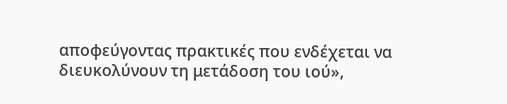αποφεύγοντας πρακτικές που ενδέχεται να διευκολύνουν τη μετάδοση του ιού»,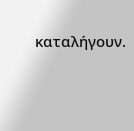καταλήγουν.